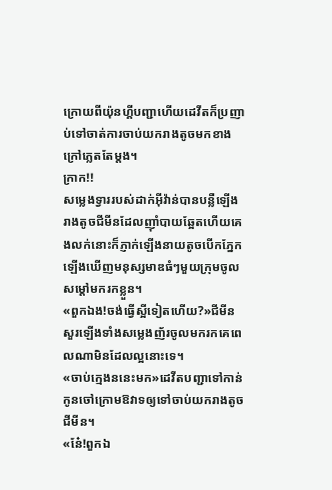ក្រោយពីយ៉ុនហ្គីបញ្ជាហើយដេវីតក៏ប្រញាប់ទៅចាត់ការចាប់យករាងតូចមកខាងក្រៅភ្លេតតែម្ដង។
ក្រាក!!
សម្លេងទ្វាររបស់ដាក់អុីវ៉ាន់បានបន្លឺឡើងរាងតូចជីមីនដែលញ៉ាំបាយឆ្អែតហើយគេងលក់នោះក៏ភ្ញាក់ឡើងនាយតូចបើកភ្នែកឡើងឃើញមនុស្សមាឌធំៗមួយក្រុមចូលសម្ដៅមករកខ្លួន។
«ពួកឯង!ចង់ធ្វើស្អីទៀតហើយ?»ជីមីនសួរឡើងទាំងសម្លេងញ័រចូលមករកគេពេលណាមិនដែលល្អនោះទេ។
«ចាប់ក្មេងននេះមក»ដេវីតបញ្ជាទៅកាន់កូនចៅក្រោមឱវាទឲ្យទៅចាប់យករាងតូចជីមីន។
«ន៎ែ!ពួកឯ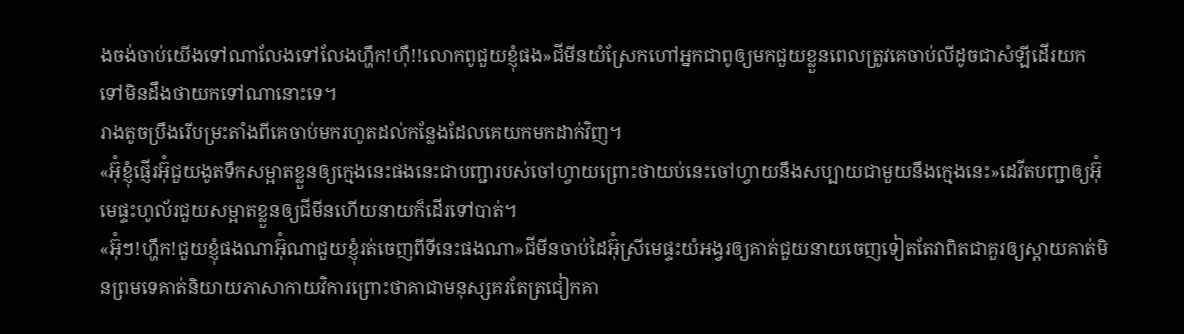ងចង់ចាប់យើងទៅណាលែងទៅលែងហ្ហឹក!ហុឺ!!លោកពូជួយខ្ញុំផង»ជីមីនយំស្រែកហៅអ្នកជាពូឲ្យមកជួយខ្លួនពេលត្រូវគេចាប់លីដូចជាសំឡីដើរយកទៅមិនដឹងថាយកទៅណានោះទេ។
រាងតូចប្រឹងរើបម្រះតាំងពីគេចាប់មករហូតដល់កន្លែងដែលគេយកមកដាក់វិញ។
«អ៊ុំខ្ញុំផ្ញើរអ៊ុំជួយងូតទឹកសម្អាតខ្លួនឲ្យក្មេងនេះផងនេះជាបញ្ជារបស់ចៅហ្វាយព្រោះថាយប់នេះចៅហ្វាយនឹងសប្បាយជាមួយនឹងក្មេងនេះ»ដេវីតបញ្ជាឲ្យអ៊ុំមេផ្ទះហូល័រជួយសម្អាតខ្លួនឲ្យជីមីនហើយនាយក៏ដើរទៅបាត់។
«អ៊ុំៗ!ហ្ហឹក!ជួយខ្ញុំផងណាអ៊ុំណាជួយខ្ញុំរត់ចេញពីទីនេះផងណា»ជីមីនចាប់ដៃអ៊ុំស្រីមេផ្ទះយំអង្វរឲ្យគាត់ជួយនាយចេញទៀតតែវាពិតជាគួរឲ្យស្ដាយគាត់មិនព្រមទេគាត់និយាយភាសាកាយវិការព្រោះថាគាជាមនុស្សគរតែត្រជៀកគា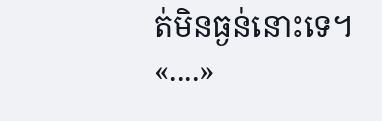ត់មិនធ្ងន់នោះទេ។
«....»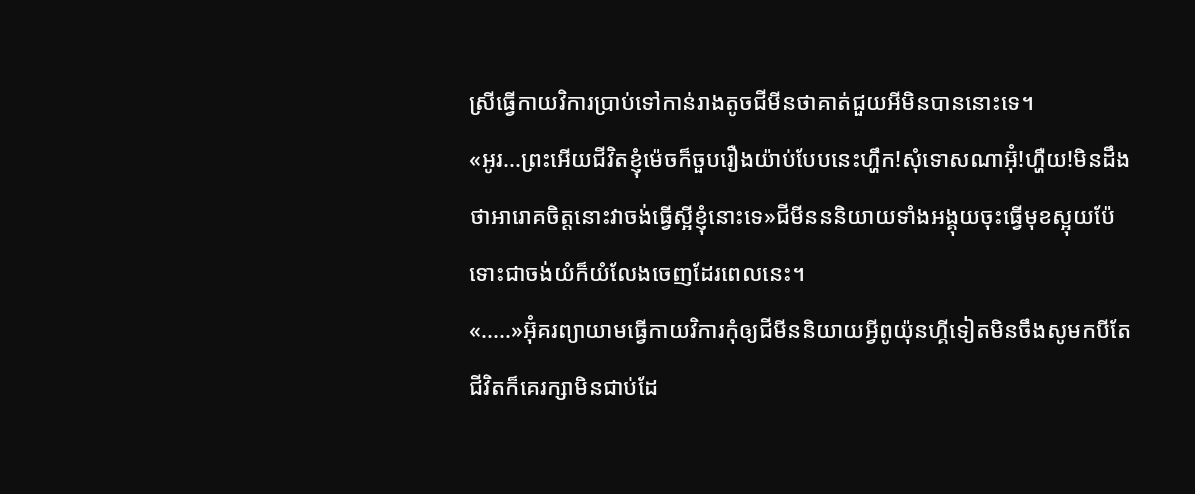ស្រីធ្វើកាយវិការប្រាប់ទៅកាន់រាងតូចជីមីនថាគាត់ជួយអីមិនបាននោះទេ។
«អូរ...ព្រះអើយជីវិតខ្ញុំម៉េចក៏ចួបរឿងយ៉ាប់បែបនេះហ្ហឹក!សុំទោសណាអ៊ុំ!ហ្ហឺយ!មិនដឹងថាអារោគចិត្តនោះវាចង់ធ្វើស្អីខ្ញុំនោះទេ»ជីមីនននិយាយទាំងអង្គុយចុះធ្វើមុខស្អុយប៉ែទោះជាចង់យំក៏យំលែងចេញដែរពេលនេះ។
«.....»អ៊ុំគរព្យាយាមធ្វើកាយវិការកុំឲ្យជីមីននិយាយអ្វីពូយ៉ុនហ្គីទៀតមិនចឹងសូមកបីតែជីវិតក៏គេរក្សាមិនជាប់ដែ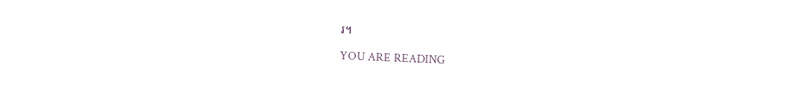រ។

YOU ARE READING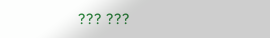??? ???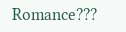Romance???